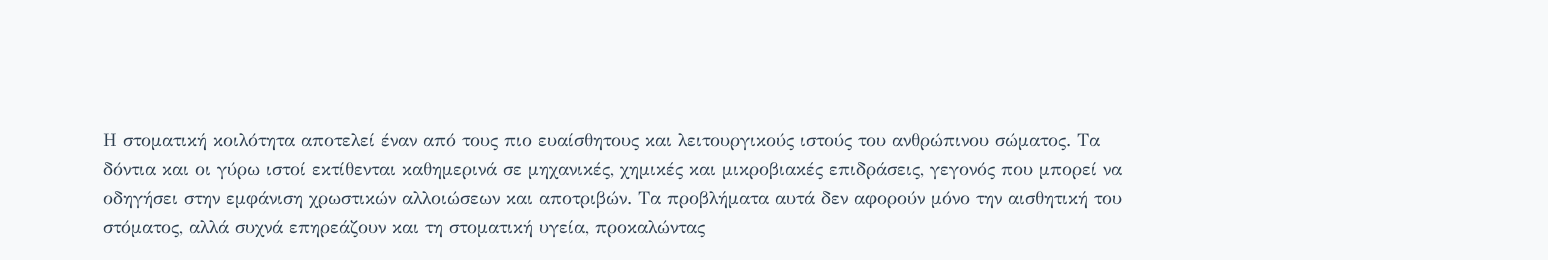Η στοματική κοιλότητα αποτελεί έναν από τους πιο ευαίσθητους και λειτουργικούς ιστούς του ανθρώπινου σώματος. Τα δόντια και οι γύρω ιστοί εκτίθενται καθημερινά σε μηχανικές, χημικές και μικροβιακές επιδράσεις, γεγονός που μπορεί να οδηγήσει στην εμφάνιση χρωστικών αλλοιώσεων και αποτριβών. Τα προβλήματα αυτά δεν αφορούν μόνο την αισθητική του στόματος, αλλά συχνά επηρεάζουν και τη στοματική υγεία, προκαλώντας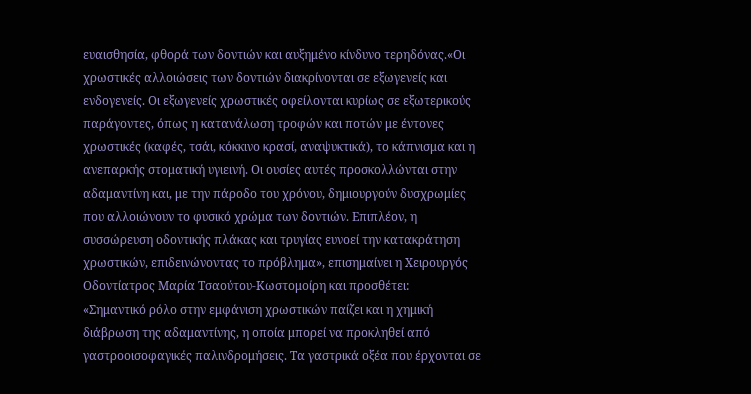ευαισθησία, φθορά των δοντιών και αυξημένο κίνδυνο τερηδόνας.«Οι χρωστικές αλλοιώσεις των δοντιών διακρίνονται σε εξωγενείς και ενδογενείς. Οι εξωγενείς χρωστικές οφείλονται κυρίως σε εξωτερικούς παράγοντες, όπως η κατανάλωση τροφών και ποτών με έντονες χρωστικές (καφές, τσάι, κόκκινο κρασί, αναψυκτικά), το κάπνισμα και η ανεπαρκής στοματική υγιεινή. Οι ουσίες αυτές προσκολλώνται στην αδαμαντίνη και, με την πάροδο του χρόνου, δημιουργούν δυσχρωμίες που αλλοιώνουν το φυσικό χρώμα των δοντιών. Επιπλέον, η συσσώρευση οδοντικής πλάκας και τρυγίας ευνοεί την κατακράτηση χρωστικών, επιδεινώνοντας το πρόβλημα», επισημαίνει η Χειρουργός Οδοντίατρος Μαρία Τσαούτου-Κωστομοίρη και προσθέτει:
«Σημαντικό ρόλο στην εμφάνιση χρωστικών παίζει και η χημική διάβρωση της αδαμαντίνης, η οποία μπορεί να προκληθεί από γαστροοισοφαγικές παλινδρομήσεις. Τα γαστρικά οξέα που έρχονται σε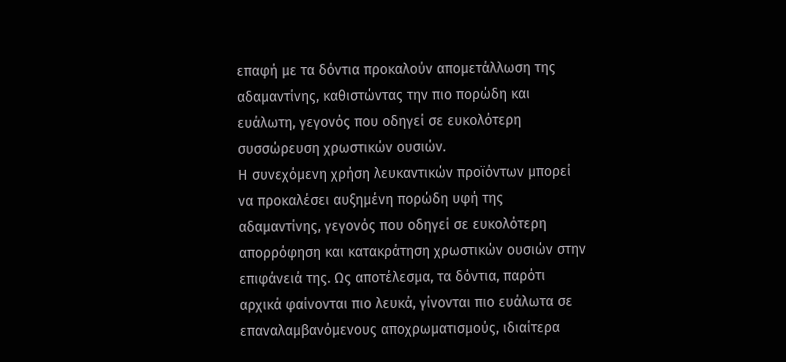επαφή με τα δόντια προκαλούν απομετάλλωση της αδαμαντίνης, καθιστώντας την πιο πορώδη και ευάλωτη, γεγονός που οδηγεί σε ευκολότερη συσσώρευση χρωστικών ουσιών.
Η συνεχόμενη χρήση λευκαντικών προϊόντων μπορεί να προκαλέσει αυξημένη πορώδη υφή της αδαμαντίνης, γεγονός που οδηγεί σε ευκολότερη απορρόφηση και κατακράτηση χρωστικών ουσιών στην επιφάνειά της. Ως αποτέλεσμα, τα δόντια, παρότι αρχικά φαίνονται πιο λευκά, γίνονται πιο ευάλωτα σε επαναλαμβανόμενους αποχρωματισμούς, ιδιαίτερα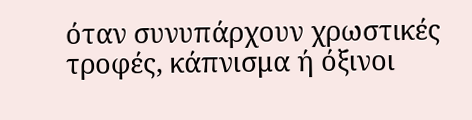όταν συνυπάρχουν χρωστικές τροφές, κάπνισμα ή όξινοι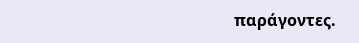παράγοντες.